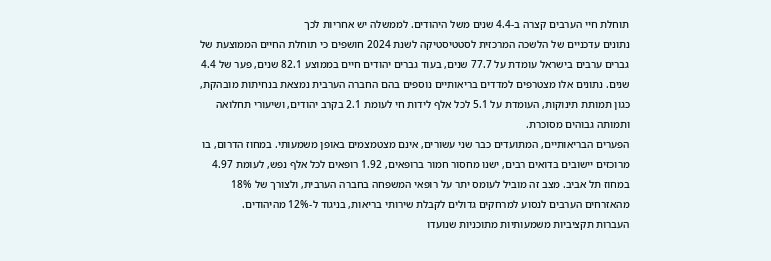תוחלת חיי הערבים קצרה ב-4.4 שנים משל היהודים. לממשלה יש אחריות לכך
נתונים עדכניים של הלשכה המרכזית לסטטיסטיקה לשנת 2024 חושפים כי תוחלת החיים הממוצעת של גברים ערבים בישראל עומדת על 77.7 שנים, בעוד גברים יהודים חיים בממוצע 82.1 שנים, פער של 4.4 שנים. נתונים אלו מצטרפים למדדים בריאותיים נוספים בהם החברה הערבית נמצאת בנחיתות מובהקת, כגון תמותת תינוקות, העומדת על 5.1 לכל אלף לידות חי לעומת 2.1 בקרב יהודים, ושיעורי תחלואה ותמותה גבוהים מסוכרת.
הפערים הבריאותיים, המתועדים כבר שני עשורים, אינם מצטמצמים באופן משמעותי. במחוז הדרום, בו מרוכזים יישובים בדואים רבים, ישנו מחסור חמור ברופאים, 1.92 רופאים לכל אלף נפש, לעומת 4.97 במחוז תל אביב. מצב זה מוביל לעומס יתר על רופאי המשפחה בחברה הערבית, ולצורך של 18% מהאזרחים הערבים לנסוע למרחקים גדולים לקבלת שירותי בריאות, בניגוד ל-12% מהיהודים.
העברות תקציביות משמעותיות מתוכניות שנועדו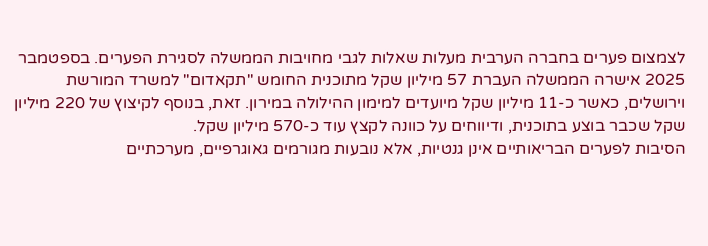לצמצום פערים בחברה הערבית מעלות שאלות לגבי מחויבות הממשלה לסגירת הפערים. בספטמבר 2025 אישרה הממשלה העברת 57 מיליון שקל מתוכנית החומש "תקאדום" למשרד המורשת וירושלים, כאשר כ-11 מיליון שקל מיועדים למימון ההילולה במירון. זאת, בנוסף לקיצוץ של 220 מיליון שקל שכבר בוצע בתוכנית, ודיווחים על כוונה לקצץ עוד כ-570 מיליון שקל.
הסיבות לפערים הבריאותיים אינן גנטיות, אלא נובעות מגורמים גאוגרפיים, מערכתיים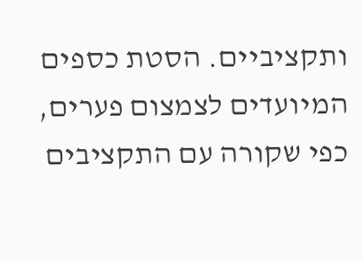ותקציביים. הסטת כספים המיועדים לצמצום פערים, כפי שקורה עם התקציבים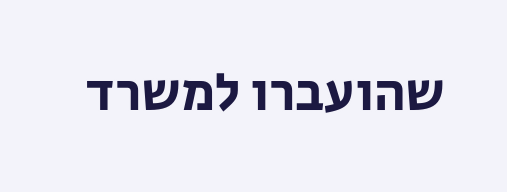שהועברו למשרד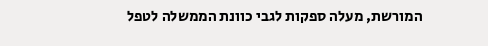המורשת, מעלה ספקות לגבי כוונת הממשלה לטפל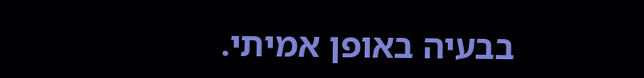בבעיה באופן אמיתי.